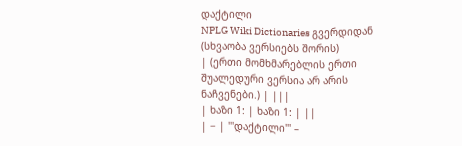დაქტილი
NPLG Wiki Dictionaries გვერდიდან
(სხვაობა ვერსიებს შორის)
| (ერთი მომხმარებლის ერთი შუალედური ვერსია არ არის ნაჩვენები.) | |||
| ხაზი 1: | ხაზი 1: | ||
| − | '''დაქტილი''' –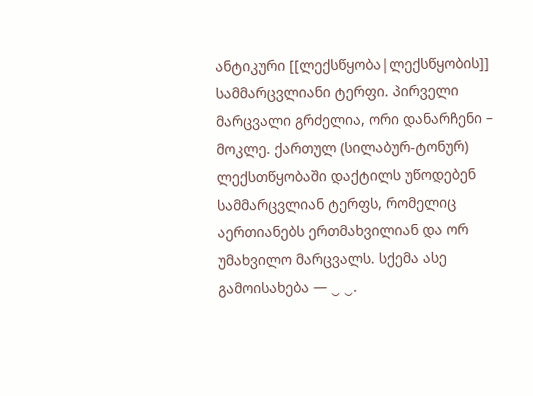ანტიკური [[ლექსწყობა|ლექსწყობის]] სამმარცვლიანი ტერფი. პირველი მარცვალი გრძელია, ორი დანარჩენი – მოკლე. ქართულ (სილაბურ-ტონურ) ლექსთწყობაში დაქტილს უწოდებენ სამმარცვლიან ტერფს, რომელიც აერთიანებს ერთმახვილიან და ორ უმახვილო მარცვალს. სქემა ასე გამოისახება — ‿ ‿.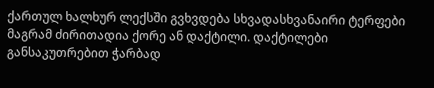ქართულ ხალხურ ლექსში გვხვდება სხვადასხვანაირი ტერფები მაგრამ ძირითადია ქორე ან დაქტილი. დაქტილები განსაკუთრებით ჭარბად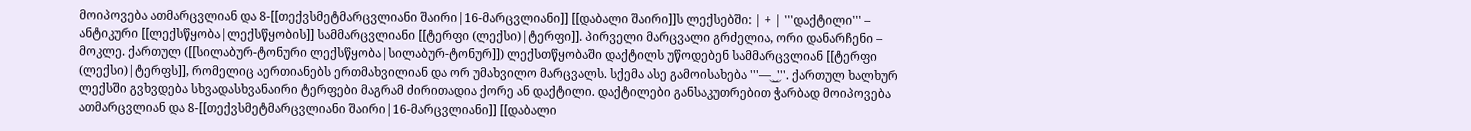მოიპოვება ათმარცვლიან და 8-[[თექვსმეტმარცვლიანი შაირი|16-მარცვლიანი]] [[დაბალი შაირი]]ს ლექსებში: | + | '''დაქტილი''' – ანტიკური [[ლექსწყობა|ლექსწყობის]] სამმარცვლიანი [[ტერფი (ლექსი)|ტერფი]]. პირველი მარცვალი გრძელია, ორი დანარჩენი – მოკლე. ქართულ ([[სილაბურ-ტონური ლექსწყობა|სილაბურ-ტონურ]]) ლექსთწყობაში დაქტილს უწოდებენ სამმარცვლიან [[ტერფი (ლექსი)|ტერფს]], რომელიც აერთიანებს ერთმახვილიან და ორ უმახვილო მარცვალს. სქემა ასე გამოისახება '''— ‿ ‿'''. ქართულ ხალხურ ლექსში გვხვდება სხვადასხვანაირი ტერფები მაგრამ ძირითადია ქორე ან დაქტილი. დაქტილები განსაკუთრებით ჭარბად მოიპოვება ათმარცვლიან და 8-[[თექვსმეტმარცვლიანი შაირი|16-მარცვლიანი]] [[დაბალი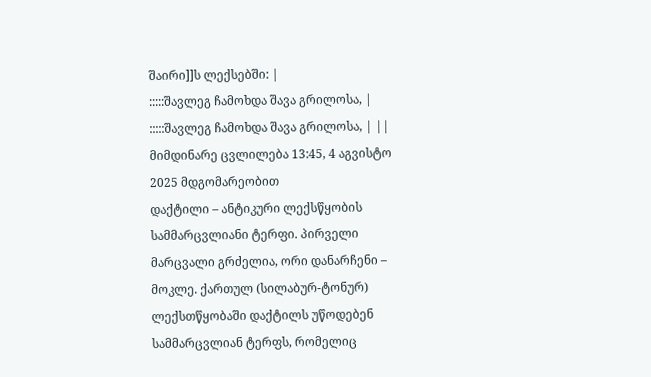შაირი]]ს ლექსებში: |
:::::შავლეგ ჩამოხდა შავა გრილოსა, | :::::შავლეგ ჩამოხდა შავა გრილოსა, | ||
მიმდინარე ცვლილება 13:45, 4 აგვისტო 2025 მდგომარეობით
დაქტილი – ანტიკური ლექსწყობის სამმარცვლიანი ტერფი. პირველი მარცვალი გრძელია, ორი დანარჩენი – მოკლე. ქართულ (სილაბურ-ტონურ) ლექსთწყობაში დაქტილს უწოდებენ სამმარცვლიან ტერფს, რომელიც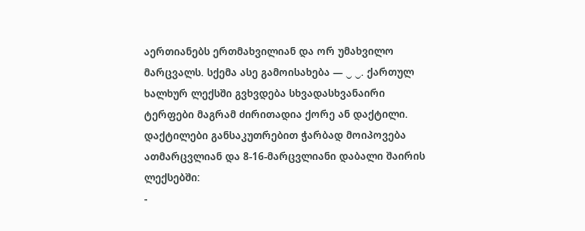აერთიანებს ერთმახვილიან და ორ უმახვილო მარცვალს. სქემა ასე გამოისახება — ‿ ‿. ქართულ ხალხურ ლექსში გვხვდება სხვადასხვანაირი ტერფები მაგრამ ძირითადია ქორე ან დაქტილი. დაქტილები განსაკუთრებით ჭარბად მოიპოვება ათმარცვლიან და 8-16-მარცვლიანი დაბალი შაირის ლექსებში:
-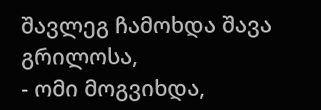შავლეგ ჩამოხდა შავა გრილოსა,
- ომი მოგვიხდა,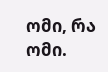ომი, რა ომი.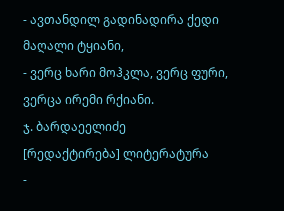- ავთანდილ გადინადირა ქედი მაღალი ტყიანი,
- ვერც ხარი მოჰკლა, ვერც ფური, ვერცა ირემი რქიანი.
ჯ. ბარდაეელიძე
[რედაქტირება] ლიტერატურა
-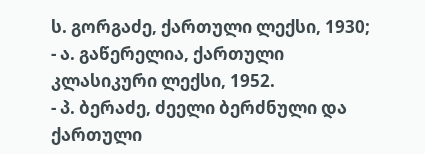ს. გორგაძე, ქართული ლექსი, 1930;
- ა. გაწერელია, ქართული კლასიკური ლექსი, 1952.
- პ. ბერაძე, ძეელი ბერძნული და ქართული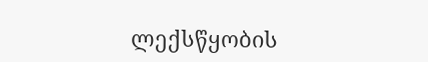ლექსწყობის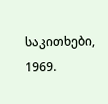საკითხები, 1969.